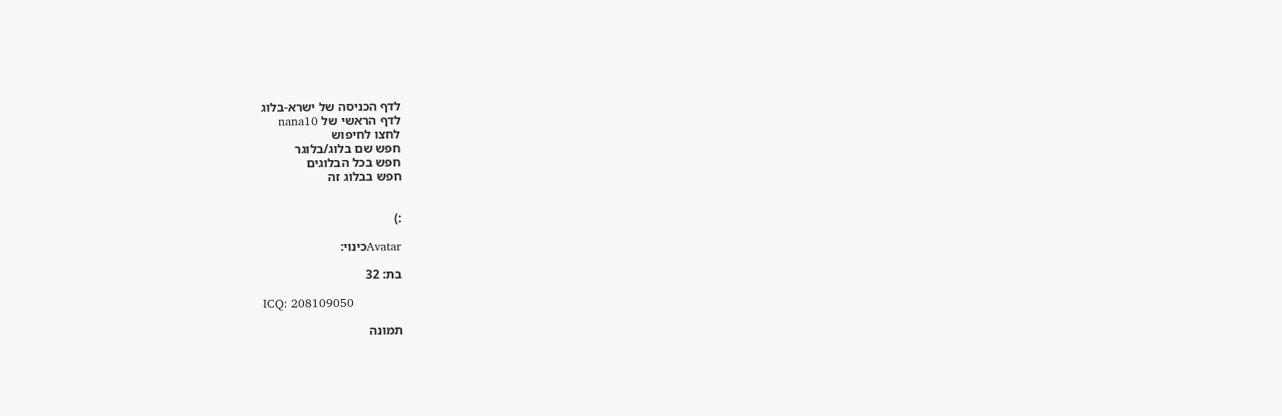לדף הכניסה של ישרא-בלוג
לדף הראשי של nana10
לחצו לחיפוש
חפש שם בלוג/בלוגר
חפש בכל הבלוגים
חפש בבלוג זה


:)

Avatarכינוי:

בת: 32

ICQ: 208109050

תמונה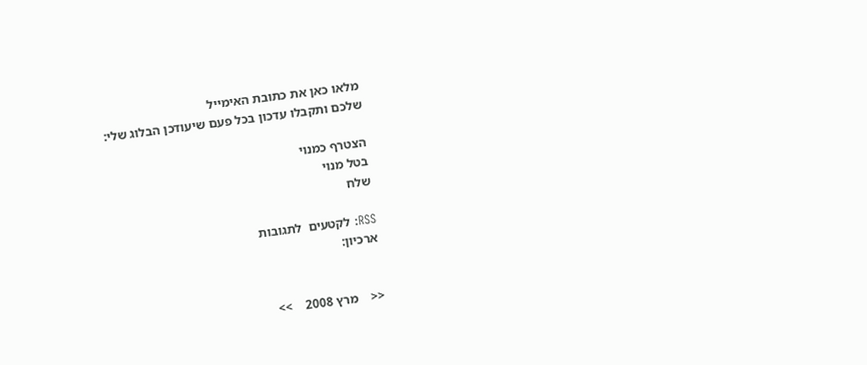מלאו כאן את כתובת האימייל
שלכם ותקבלו עדכון בכל פעם שיעודכן הבלוג שלי:

הצטרף כמנוי
בטל מנוי
שלח

RSS: לקטעים  לתגובות
ארכיון:


<<    מרץ 2008    >>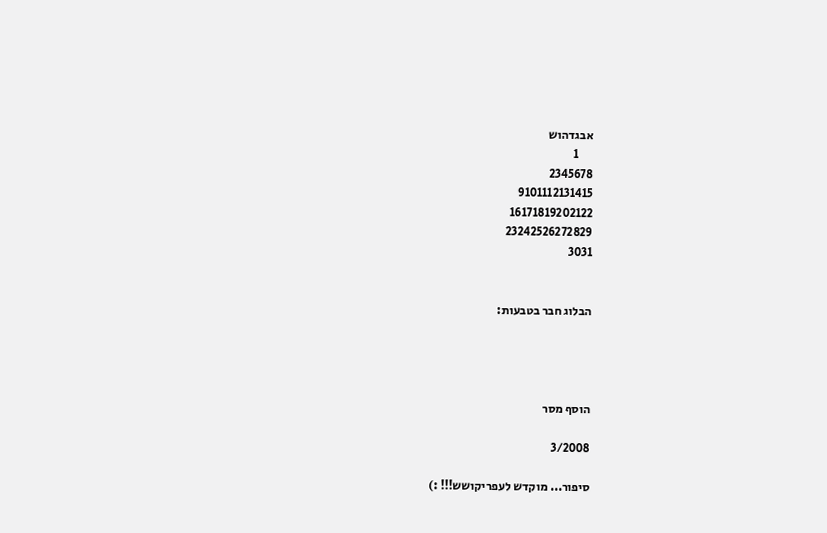אבגדהוש
      1
2345678
9101112131415
16171819202122
23242526272829
3031


הבלוג חבר בטבעות:




הוסף מסר

3/2008

סיפור... מוקדש לעפריקושש!!! :)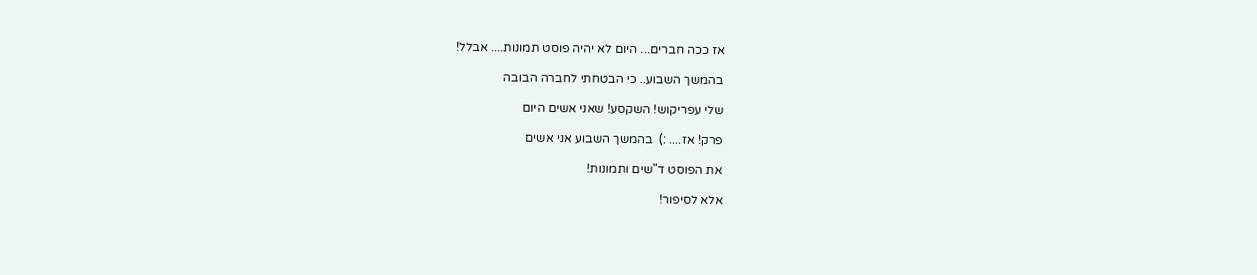אז ככה חברים... היום לא יהיה פוסט תמונות.... אבלל!

בהמשך השבוע.. כי הבטחתי לחברה הבובה

שלי עפריקוש! השקסע! שאני אשים היום

פרק! אז.... :)  בהמשך השבוע אני אשים

את הפוסט ד"שים ותמונות!

אלא לסיפור!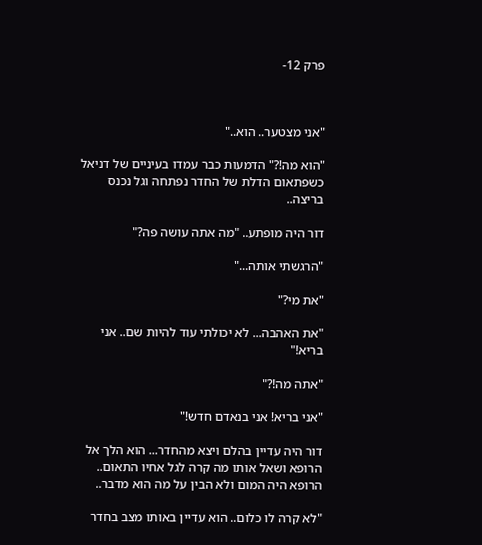פרק 12-



"אני מצטער.. הוא.."

"הוא מה!?" הדמעות כבר עמדו בעיניים של דניאל כשפתאום הדלת של החדר נפתחה וגל נכנס בריצה..

דור היה מופתע.. "מה אתה עושה פה?"

"הרגשתי אותה..."

"את מי?"

"את האהבה... לא יכולתי עוד להיות שם.. אני בריא!"

"אתה מה!?"

"אני בריא! אני בנאדם חדש!"

דור היה עדיין בהלם ויצא מהחדר... הוא הלך אל הרופא ושאל אותו מה קרה לגל אחיו התאום.. הרופא היה המום ולא הבין על מה הוא מדבר..

"לא קרה לו כלום.. הוא עדיין באותו מצב בחדר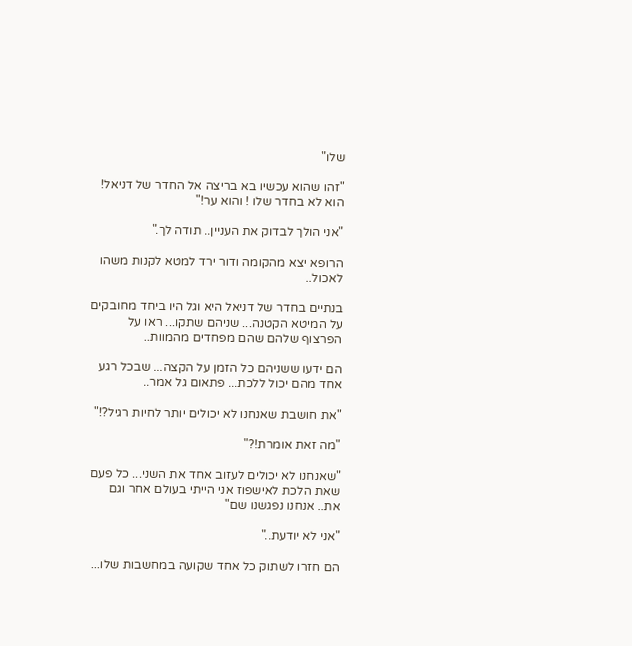שלו"

"זהו שהוא עכשיו בא בריצה אל החדר של דניאל! הוא לא בחדר שלו ! והוא ער!"

"אני הולך לבדוק את העניין.. תודה לך."

הרופא יצא מהקומה ודור ירד למטא לקנות משהו לאכול..

בנתיים בחדר של דניאל היא וגל היו ביחד מחובקים על המיטא הקטנה... שניהם שתקו... ראו על הפרצוף שלהם שהם מפחדים מהמוות..

הם ידעו ששניהם כל הזמן על הקצה... שבכל רגע אחד מהם יכול ללכת... פתאום גל אמר..

"את חושבת שאנחנו לא יכולים יותר לחיות רגיל?!"

"מה זאת אומרת!?"

"שאנחנו לא יכולים לעזוב אחד את השני... כל פעם שאת הלכת לאישפוז אני הייתי בעולם אחר וגם את.. אנחנו נפגשנו שם"

"אני לא יודעת.."

הם חזרו לשתוק כל אחד שקועה במחשבות שלו...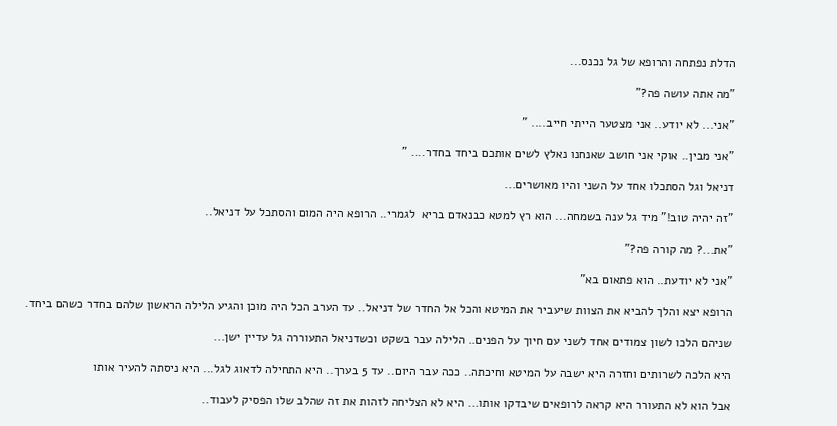הדלת נפתחה והרופא של גל נכנס...

"מה אתה עושה פה?"

"אני... לא יודע.. אני מצטער הייתי חייב.... "

"אני מבין.. אוקי אני חושב שאנחנו נאלץ לשים אותכם ביחד בחדר.... "

דניאל וגל הסתכלו אחד על השני והיו מאושרים...

"זה יהיה טוב!" מיד גל ענה בשמחה... הוא רץ למטא כבנאדם בריא  לגמרי.. הרופא היה המום והסתכל על דניאל..

"את...? מה קורה פה?"

"אני לא יודעת.. הוא פתאום בא"

הרופא יצא והלך להביא את הצוות שיעביר את המיטא והכל אל החדר של דניאל.. עד הערב הכל היה מוכן והגיע הלילה הראשון שלהם בחדר כשהם ביחד.

שניהם הלכו לשון צמודים אחד לשני עם חיוך על הפנים.. הלילה עבר בשקט וכשדניאל התעוררה גל עדיין ישן...

היא הלכה לשרותים וחזרה היא ישבה על המיטא וחיכתה.. ככה עבר היום.. עד 5 בערך.. היא התחילה לדאוג לגל... היא ניסתה להעיר אותו

אבל הוא לא התעורר היא קראה לרופאים שיבדקו אותו... היא לא הצליחה לזהות את זה שהלב שלו הפסיק לעבוד..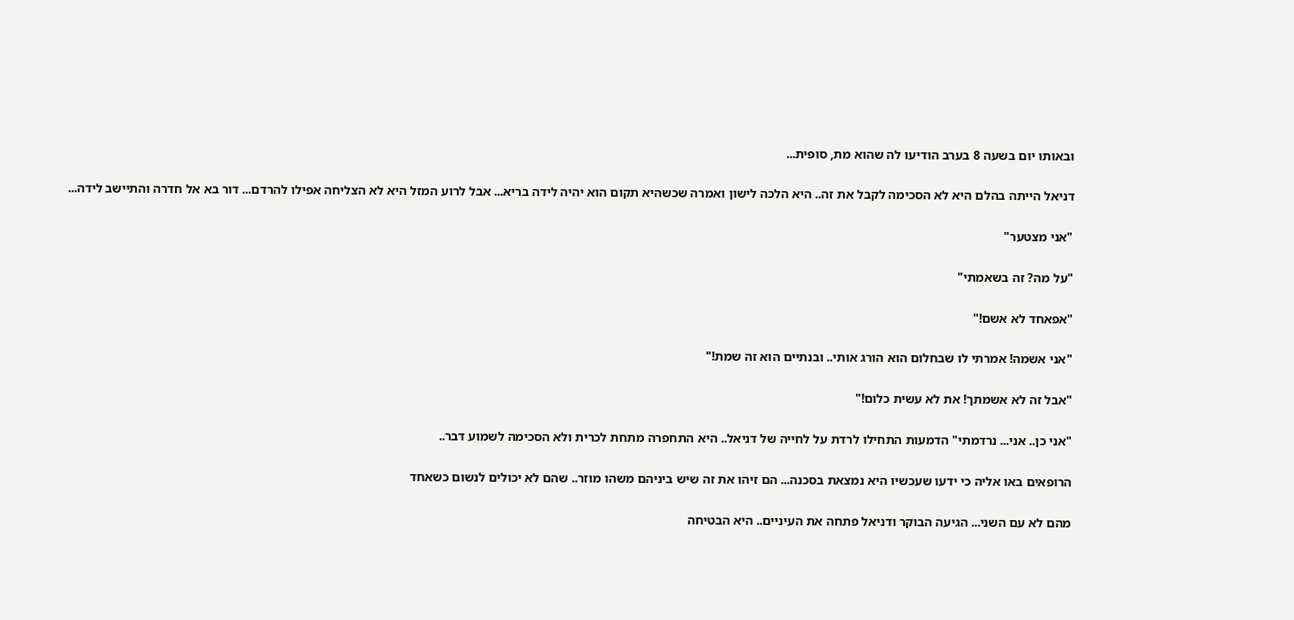ובאותו יום בשעה 8 בערב הודיעו לה שהוא מת, סופית...

דניאל הייתה בהלם היא לא הסכימה לקבל את זה.. היא הלכה לישון ואמרה שכשהיא תקום הוא יהיה לידה בריא... אבל לרוע המזל היא לא הצליחה אפילו להרדם... דור בא אל חדרה והתיישב לידה...

"אני מצטער"

"על מה? זה בשאמתי"

"אפאחד לא אשם!"

"אני אשמה! אמרתי לו שבחלום הוא הורג אותי.. ובנתיים הוא זה שמת!"

"אבל זה לא אשמתך! את לא עשית כלום!"

"אני כן.. אני... נרדמתי" הדמעות התחילו לרדת על לחייה של דניאל.. היא התחפרה מתחת לכרית ולא הסכימה לשמוע דבר..

הרופאים באו אליה כי ידעו שעכשיו היא נמצאת בסכנה... הם זיהו את זה שיש ביניהם משהו מוזר.. שהם לא יכולים לנשום כשאחד

מהם לא עם השני... הגיעה הבוקר ודניאל פתחה את העיניים.. היא הבטיחה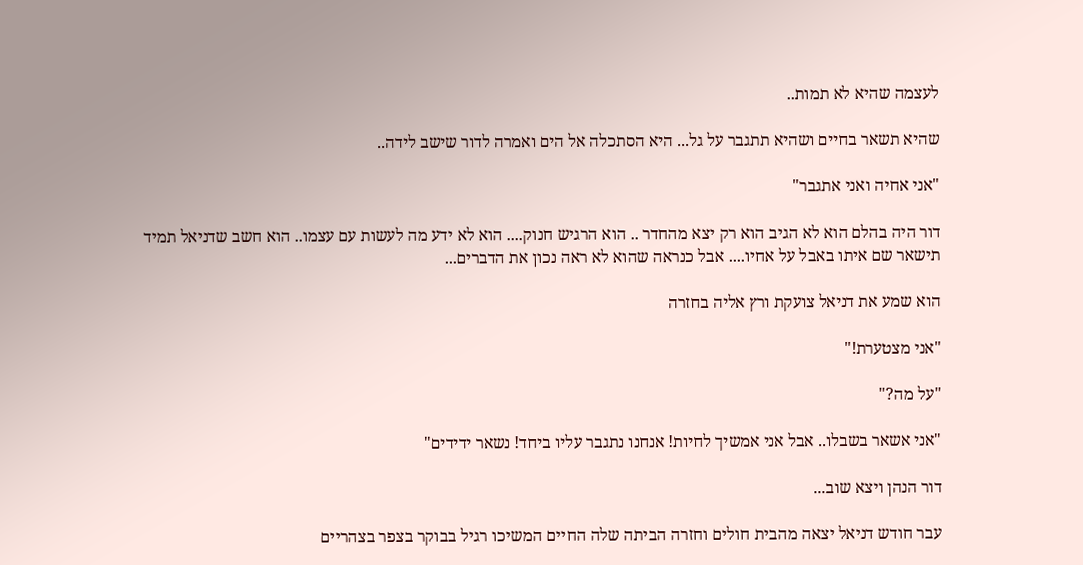לעצמה שהיא לא תמות..

שהיא תשאר בחיים ושהיא תתגבר על גל... היא הסתכלה אל הים ואמרה לדור שישב לידה..

"אני אחיה ואני אתגבר"

דור היה בהלם הוא לא הגיב הוא רק יצא מהחדר .. הוא הרגיש חנוק.... הוא לא ידע מה לעשות עם עצמו.. הוא חשב שדניאל תמיד תישאר שם איתו באבל על אחיו.... אבל כנראה שהוא לא ראה נכון את הדברים...

הוא שמע את דניאל צועקת ורץ אליה בחזרה

"אני מצטערת!"

"על מה?"

"אני אשאר בשבלו.. אבל אני אמשיך לחיות! אנחנו נתגבר עליו ביחד! נשאר ידידים"

דור הנהן ויצא שוב...

עבר חודש דניאל יצאה מהבית חולים וחזרה הביתה שלה החיים המשיכו רגיל בבוקר בצפר בצהריים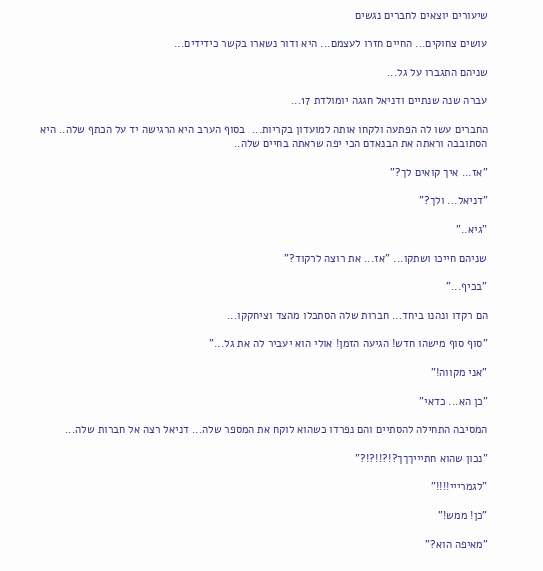שיעורים יוצאים לחברים נגשים

עושים צחוקים... החיים חזרו לעצמם... היא ודור נשארו בקשר כידידים...

שניהם התגברו על גל...

עברה שנה שנתיים ודניאל חגגה יומולדת 17...

החברים עשו לה הפתעה ולקחו אותה למועדון בקריות...  בסוף הערב היא הרגישה יד על הכתף שלה.. היא הסתובבה וראתה את הבנאדם הכי יפה שראתה בחיים שלה..

"אז... איך קואים לך?"

"דניאל... ולך?"

"גיא.."

שניהם חייכו ושתקו... "אז... את רוצה לרקוד?"

"בכיף..."

הם רקדו ונהנו ביחד... חברות שלה הסתכלו מהצד וציחקקו...

"סוף סוף מישהו חדש! הגיעה הזמן! אולי הוא יעביר לה את גל..."

"אני מקווה!"

"כן הא... כדאי"

המסיבה התחילה להסתיים והם נפרדו כשהוא לוקח את המספר שלה... דניאל רצה אל חברות שלה...

"נכון שהוא חתיייךךך?!?!!?!?"

"לגמרייי!!!!"

"כן! ממש!"

"מאיפה הוא?"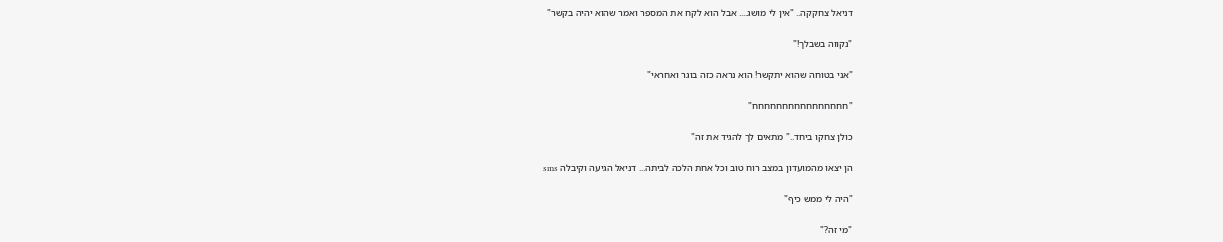דניאל צחקקה.. "אין לי מושג.... אבל הוא לקח את המספר ואמר שהוא יהיה בקשר"

"נקווה בשבלך!"

"אני בטוחה שהוא יתקשר! הוא נראה כזה בוגר ואחראי"

"חחחחחחחחחחחחחחחח"

כולן צחקו ביחד.." מתאים לך להגיד את זה"

הן יצאו מהמועדון במצב רוח טוב וכל אחת הלכה לביתה... דניאל הגיעה וקיבלה sms

"היה לי ממש כיף"

"מי זה?"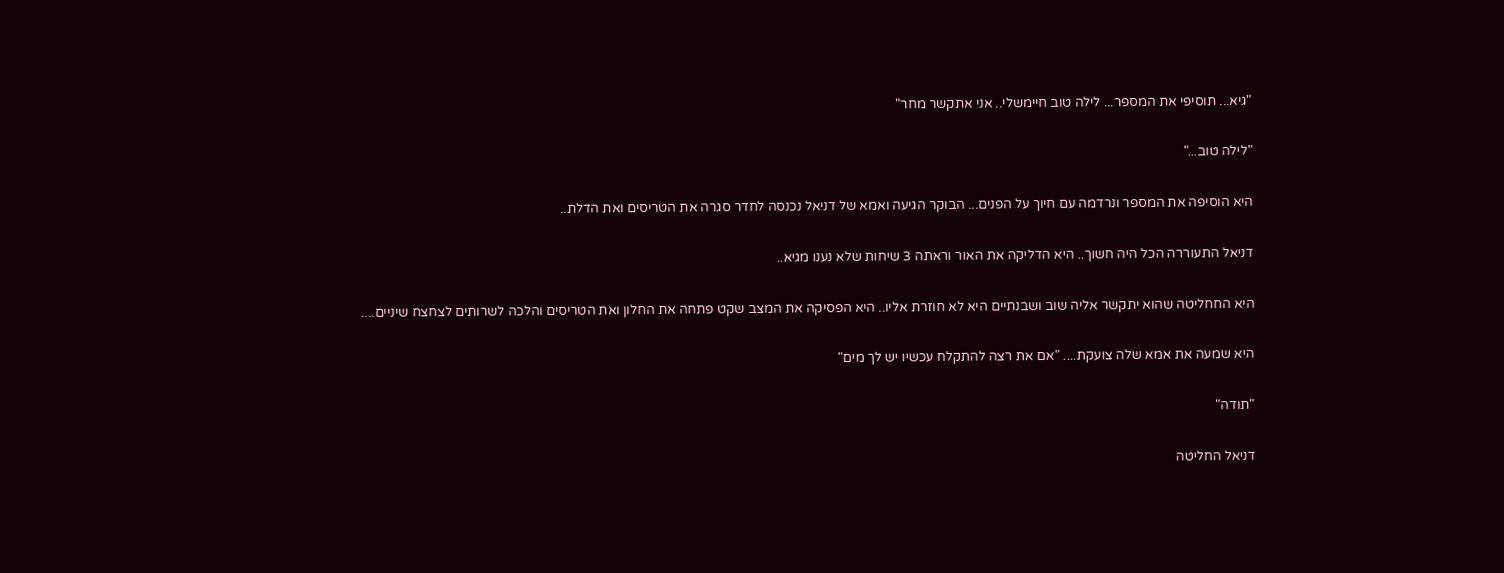"גיא... תוסיפי את המספר... לילה טוב חיימשלי.. אני אתקשר מחר"

"לילה טוב..."

היא הוסיפה את המספר ונרדמה עם חיוך על הפנים... הבוקר הגיעה ואמא של דניאל נכנסה לחדר סגרה את הטריסים ואת הדלת..

דניאל התעוררה הכל היה חשוך.. היא הדליקה את האור וראתה 3 שיחות שלא נענו מגיא..

היא החחליטה שהוא יתקשר אליה שוב ושבנתיים היא לא חוזרת אליו.. היא הפסיקה את המצב שקט פתחה את החלון ואת הטריסים והלכה לשרותים לצחצח שיניים....

היא שמעה את אמא שלה צועקת.... "אם את רצה להתקלח עכשיו יש לך מים"

"תודה"

דניאל החליטה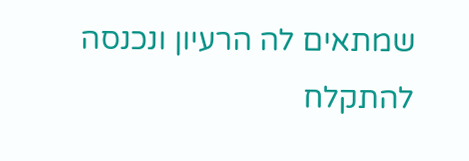שמתאים לה הרעיון ונכנסה להתקלח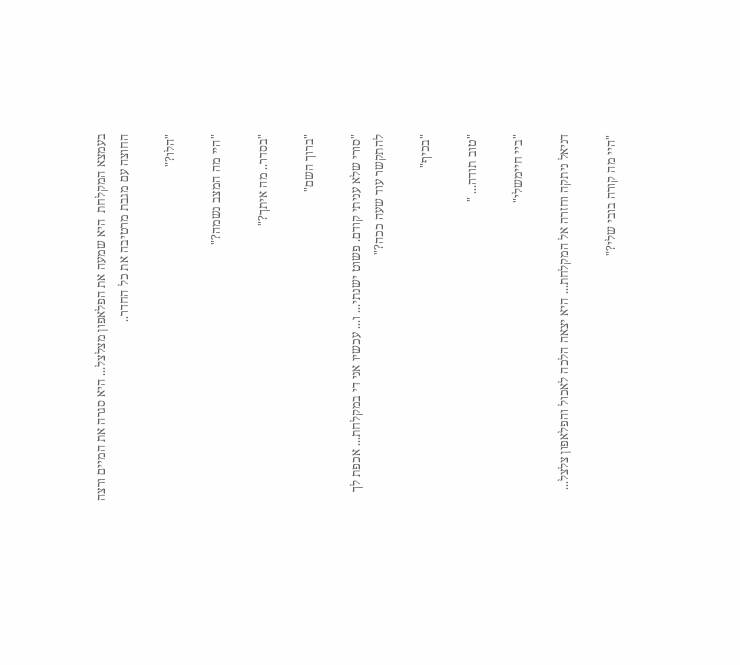בעמצא המקלחת  היא שמעה את הפלאפון מצלצל... היא סגרה את המיים ורצה החוצה עם מגבת מרטיבה את כל החדר..

"הלו?"

"היי מה המצב נשמה?"

"בסדר.. מה איתך?"

"ברוך השם"

"סורי שלא עניתי קודם. פשוט ישנתי... ו... עכשיו אני די במקלחת... אכפת לך להתקשר עוד שעה ככה?"

"בכיף"

"טוב תודה... "

"ביי חיימשלי"

דניאל ניתקה וחזרה אל המקלחת... היא יצאה הלכה לאכול והפלאפון צלצל...

"היי מה קורה בובי שלי?"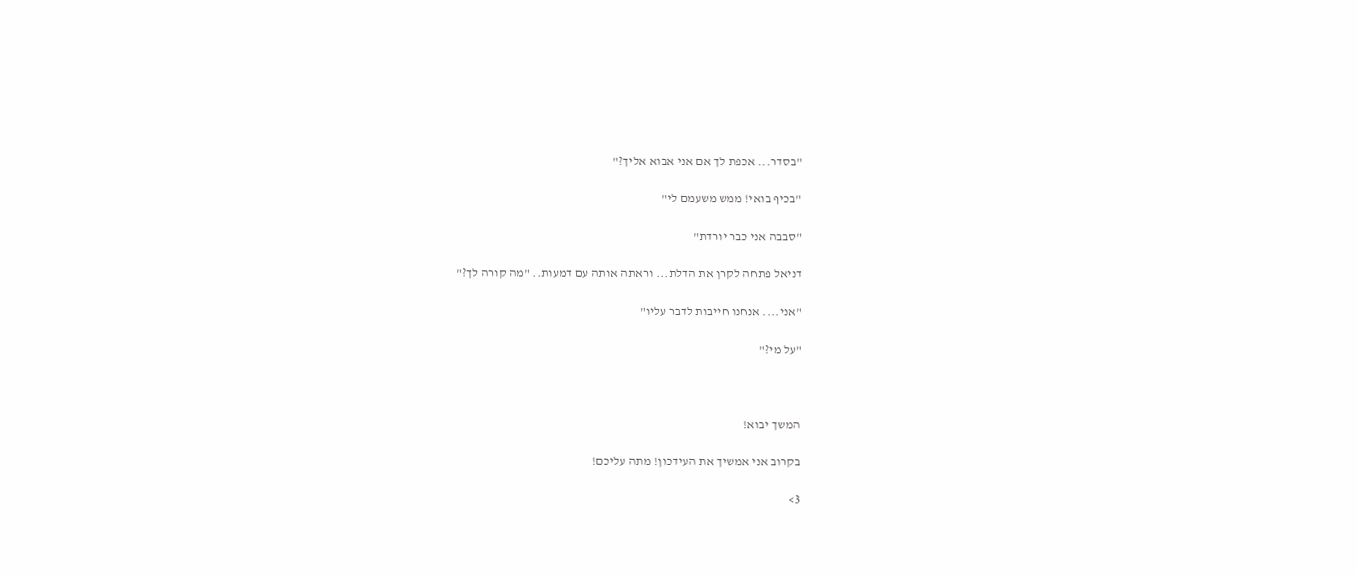"בסדר... אכפת לך אם אני אבוא אליך?"

"בכיף בואי! ממש משעמם לי"

"סבבה אני כבר יורדת"

דניאל פתחה לקרן את הדלת... וראתה אותה עם דמעות.. "מה קורה לך?"

"אני.... אנחנו חייבות לדבר עליו"

"על מי?"



המשך יבוא!

בקרוב אני אמשיך את העידכון! מתה עליכם!

3>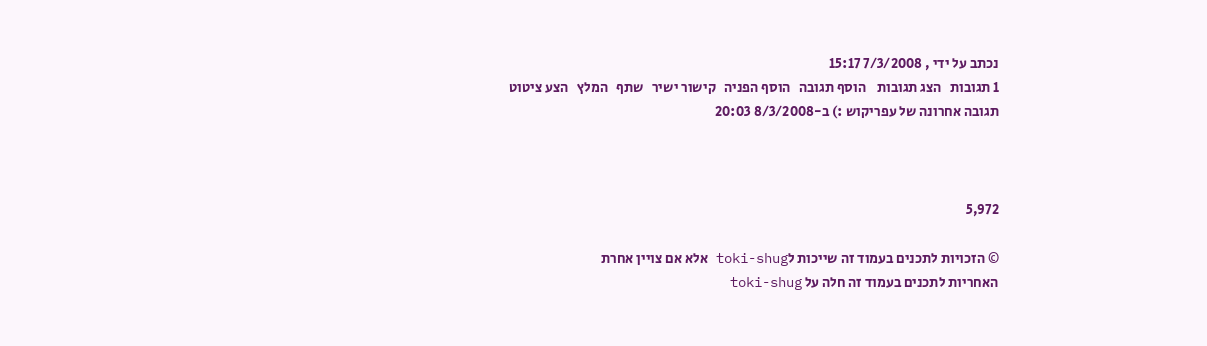נכתב על ידי , 7/3/2008 15:17
1 תגובות   הצג תגובות    הוסף תגובה   הוסף הפניה   קישור ישיר   שתף   המלץ   הצע ציטוט
תגובה אחרונה של עפריקוש :) ב-8/3/2008 20:03



5,972

© הזכויות לתכנים בעמוד זה שייכות לtoki-shug אלא אם צויין אחרת
האחריות לתכנים בעמוד זה חלה על toki-shug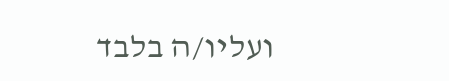ועליו/ה בלבד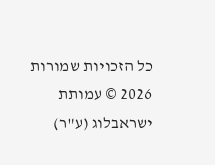כל הזכויות שמורות 2026 © עמותת ישראבלוג (ע"ר)